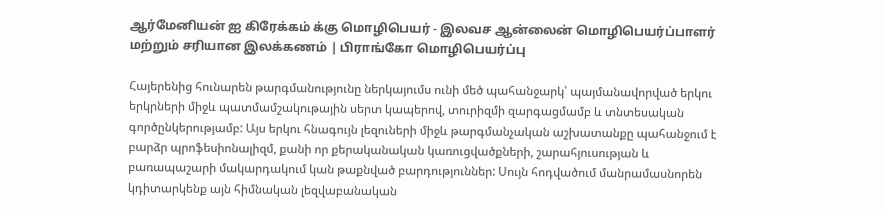ஆர்மேனியன் ஐ கிரேக்கம் க்கு மொழிபெயர் - இலவச ஆன்லைன் மொழிபெயர்ப்பாளர் மற்றும் சரியான இலக்கணம் | பிராங்கோ மொழிபெயர்ப்பு

Հայերենից հունարեն թարգմանությունը ներկայումս ունի մեծ պահանջարկ՝ պայմանավորված երկու երկրների միջև պատմամշակութային սերտ կապերով, տուրիզմի զարգացմամբ և տնտեսական գործընկերությամբ: Այս երկու հնագույն լեզուների միջև թարգմանչական աշխատանքը պահանջում է բարձր պրոֆեսիոնալիզմ, քանի որ քերականական կառուցվածքների, շարահյուսության և բառապաշարի մակարդակում կան թաքնված բարդություններ: Սույն հոդվածում մանրամասնորեն կդիտարկենք այն հիմնական լեզվաբանական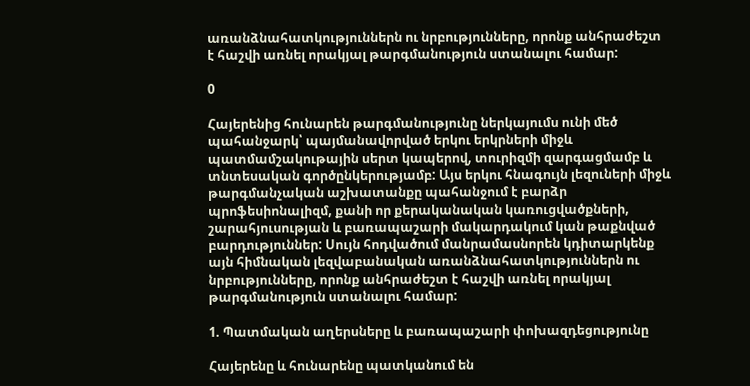առանձնահատկություններն ու նրբությունները, որոնք անհրաժեշտ է հաշվի առնել որակյալ թարգմանություն ստանալու համար:

0

Հայերենից հունարեն թարգմանությունը ներկայումս ունի մեծ պահանջարկ՝ պայմանավորված երկու երկրների միջև պատմամշակութային սերտ կապերով, տուրիզմի զարգացմամբ և տնտեսական գործընկերությամբ: Այս երկու հնագույն լեզուների միջև թարգմանչական աշխատանքը պահանջում է բարձր պրոֆեսիոնալիզմ, քանի որ քերականական կառուցվածքների, շարահյուսության և բառապաշարի մակարդակում կան թաքնված բարդություններ: Սույն հոդվածում մանրամասնորեն կդիտարկենք այն հիմնական լեզվաբանական առանձնահատկություններն ու նրբությունները, որոնք անհրաժեշտ է հաշվի առնել որակյալ թարգմանություն ստանալու համար:

1. Պատմական աղերսները և բառապաշարի փոխազդեցությունը

Հայերենը և հունարենը պատկանում են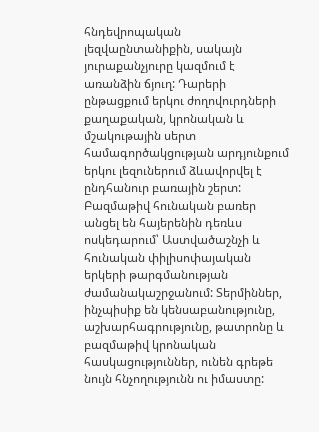հնդեվրոպական լեզվաընտանիքին, սակայն յուրաքանչյուրը կազմում է առանձին ճյուղ: Դարերի ընթացքում երկու ժողովուրդների քաղաքական, կրոնական և մշակութային սերտ համագործակցության արդյունքում երկու լեզուներում ձևավորվել է ընդհանուր բառային շերտ: Բազմաթիվ հունական բառեր անցել են հայերենին դեռևս ոսկեդարում՝ Աստվածաշնչի և հունական փիլիսոփայական երկերի թարգմանության ժամանակաշրջանում: Տերմիններ, ինչպիսիք են կենսաբանությունը, աշխարհագրությունը, թատրոնը և բազմաթիվ կրոնական հասկացություններ, ունեն գրեթե նույն հնչողությունն ու իմաստը: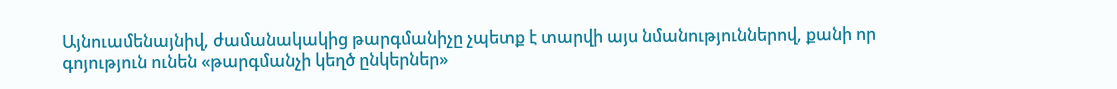Այնուամենայնիվ, ժամանակակից թարգմանիչը չպետք է տարվի այս նմանություններով, քանի որ գոյություն ունեն «թարգմանչի կեղծ ընկերներ»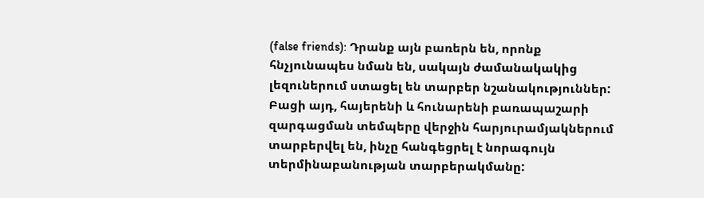(false friends): Դրանք այն բառերն են, որոնք հնչյունապես նման են, սակայն ժամանակակից լեզուներում ստացել են տարբեր նշանակություններ: Բացի այդ, հայերենի և հունարենի բառապաշարի զարգացման տեմպերը վերջին հարյուրամյակներում տարբերվել են, ինչը հանգեցրել է նորագույն տերմինաբանության տարբերակմանը: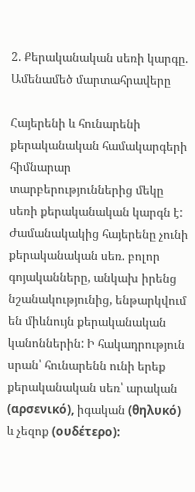2. Քերականական սեռի կարգը. Ամենամեծ մարտահրավերը

Հայերենի և հունարենի քերականական համակարգերի հիմնարար տարբերություններից մեկը սեռի քերականական կարգն է: Ժամանակակից հայերենը չունի քերականական սեռ. բոլոր գոյականները, անկախ իրենց նշանակությունից, ենթարկվում են միևնույն քերականական կանոններին: Ի հակադրություն սրան՝ հունարենն ունի երեք քերականական սեռ՝ արական (αρσενικό), իգական (θηλυκό) և չեզոք (ουδέτερο):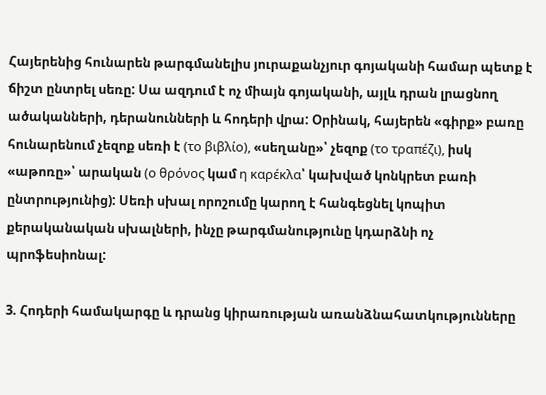Հայերենից հունարեն թարգմանելիս յուրաքանչյուր գոյականի համար պետք է ճիշտ ընտրել սեռը: Սա ազդում է ոչ միայն գոյականի, այլև դրան լրացնող ածականների, դերանունների և հոդերի վրա: Օրինակ, հայերեն «գիրք» բառը հունարենում չեզոք սեռի է (το βιβλίο), «սեղանը»՝ չեզոք (το τραπέζι), իսկ «աթոռը»՝ արական (ο θρόνος կամ η καρέκλα՝ կախված կոնկրետ բառի ընտրությունից): Սեռի սխալ որոշումը կարող է հանգեցնել կոպիտ քերականական սխալների, ինչը թարգմանությունը կդարձնի ոչ պրոֆեսիոնալ:

3. Հոդերի համակարգը և դրանց կիրառության առանձնահատկությունները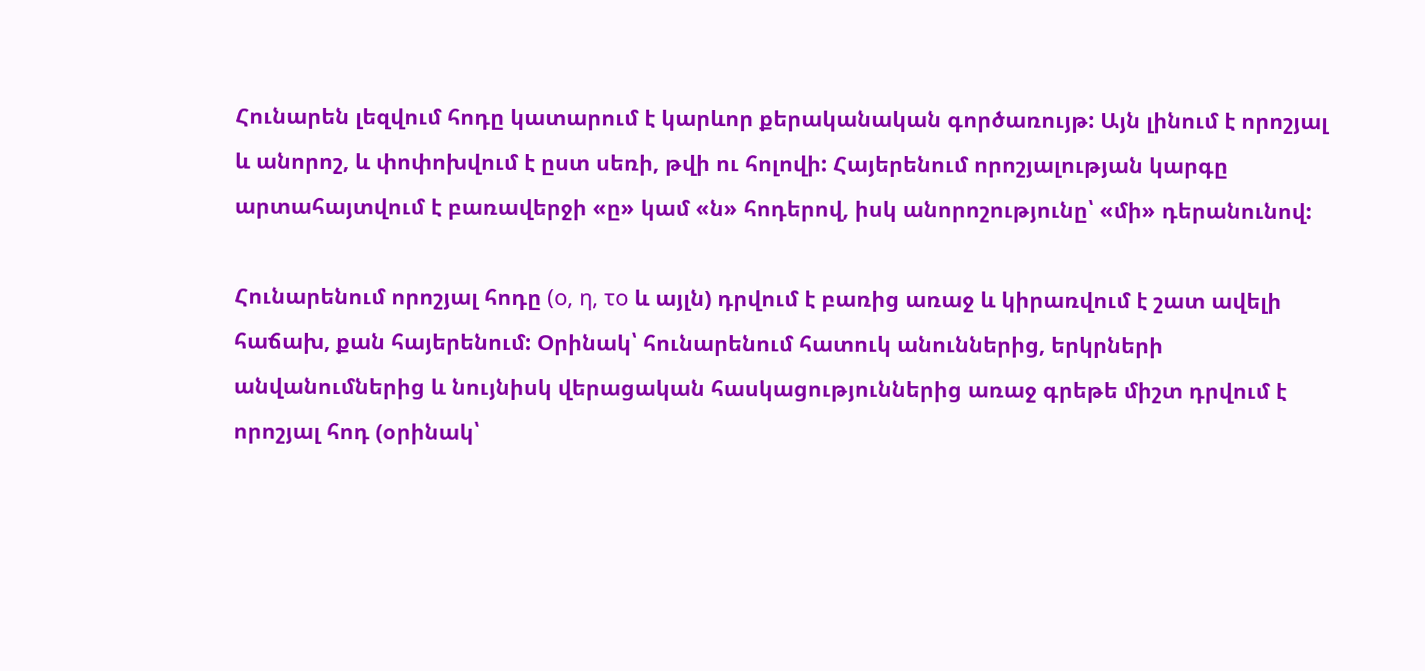Հունարեն լեզվում հոդը կատարում է կարևոր քերականական գործառույթ: Այն լինում է որոշյալ և անորոշ, և փոփոխվում է ըստ սեռի, թվի ու հոլովի: Հայերենում որոշյալության կարգը արտահայտվում է բառավերջի «ը» կամ «ն» հոդերով, իսկ անորոշությունը՝ «մի» դերանունով:

Հունարենում որոշյալ հոդը (ο, η, το և այլն) դրվում է բառից առաջ և կիրառվում է շատ ավելի հաճախ, քան հայերենում: Օրինակ՝ հունարենում հատուկ անուններից, երկրների անվանումներից և նույնիսկ վերացական հասկացություններից առաջ գրեթե միշտ դրվում է որոշյալ հոդ (օրինակ՝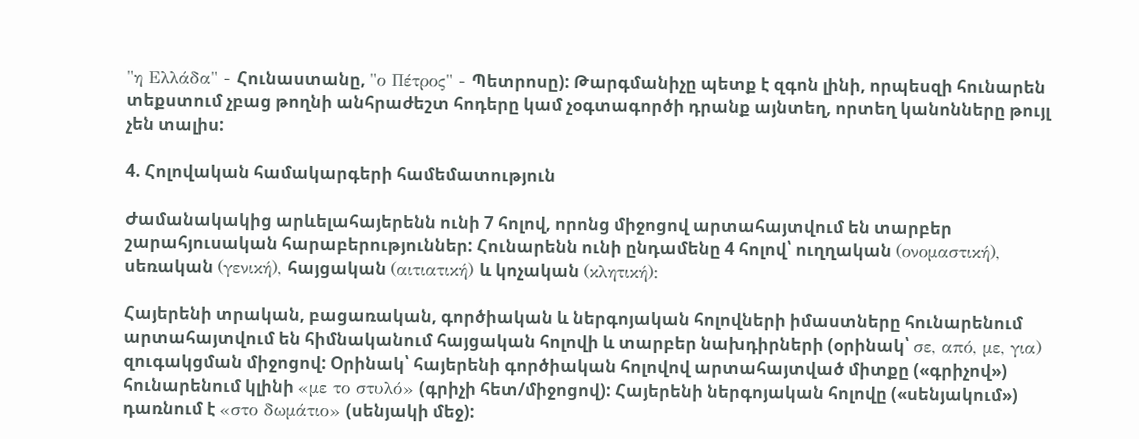"η Ελλάδα" - Հունաստանը, "ο Πέτρος" - Պետրոսը): Թարգմանիչը պետք է զգոն լինի, որպեսզի հունարեն տեքստում չբաց թողնի անհրաժեշտ հոդերը կամ չօգտագործի դրանք այնտեղ, որտեղ կանոնները թույլ չեն տալիս:

4. Հոլովական համակարգերի համեմատություն

Ժամանակակից արևելահայերենն ունի 7 հոլով, որոնց միջոցով արտահայտվում են տարբեր շարահյուսական հարաբերություններ: Հունարենն ունի ընդամենը 4 հոլով՝ ուղղական (ονομαστική), սեռական (γενική), հայցական (αιτιατική) և կոչական (κλητική):

Հայերենի տրական, բացառական, գործիական և ներգոյական հոլովների իմաստները հունարենում արտահայտվում են հիմնականում հայցական հոլովի և տարբեր նախդիրների (օրինակ՝ σε, από, με, για) զուգակցման միջոցով: Օրինակ՝ հայերենի գործիական հոլովով արտահայտված միտքը («գրիչով») հունարենում կլինի «με το στυλό» (գրիչի հետ/միջոցով): Հայերենի ներգոյական հոլովը («սենյակում») դառնում է «στο δωμάτιο» (սենյակի մեջ):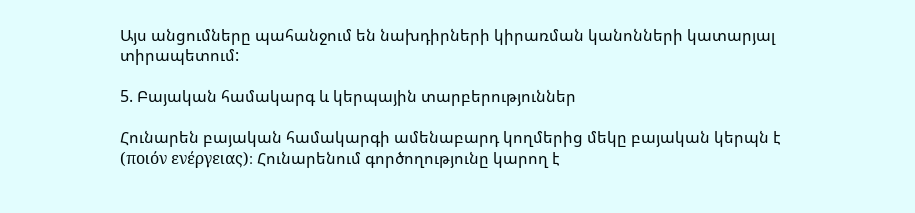Այս անցումները պահանջում են նախդիրների կիրառման կանոնների կատարյալ տիրապետում:

5. Բայական համակարգ և կերպային տարբերություններ

Հունարեն բայական համակարգի ամենաբարդ կողմերից մեկը բայական կերպն է (ποιόν ενέργειας)։ Հունարենում գործողությունը կարող է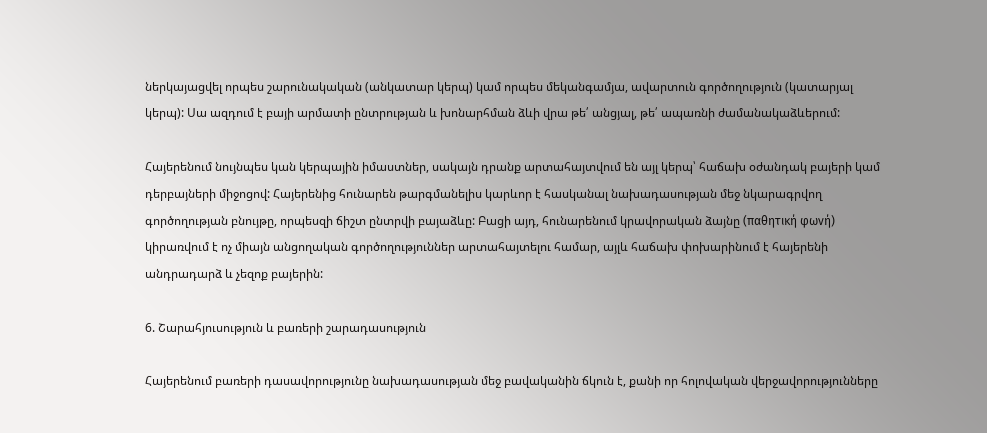ներկայացվել որպես շարունակական (անկատար կերպ) կամ որպես մեկանգամյա, ավարտուն գործողություն (կատարյալ կերպ): Սա ազդում է բայի արմատի ընտրության և խոնարհման ձևի վրա թե՛ անցյալ, թե՛ ապառնի ժամանակաձևերում:

Հայերենում նույնպես կան կերպային իմաստներ, սակայն դրանք արտահայտվում են այլ կերպ՝ հաճախ օժանդակ բայերի կամ դերբայների միջոցով: Հայերենից հունարեն թարգմանելիս կարևոր է հասկանալ նախադասության մեջ նկարագրվող գործողության բնույթը, որպեսզի ճիշտ ընտրվի բայաձևը: Բացի այդ, հունարենում կրավորական ձայնը (παθητική φωνή) կիրառվում է ոչ միայն անցողական գործողություններ արտահայտելու համար, այլև հաճախ փոխարինում է հայերենի անդրադարձ և չեզոք բայերին:

6. Շարահյուսություն և բառերի շարադասություն

Հայերենում բառերի դասավորությունը նախադասության մեջ բավականին ճկուն է, քանի որ հոլովական վերջավորությունները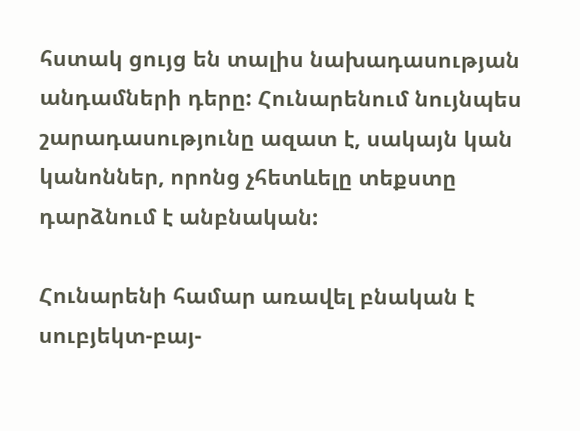հստակ ցույց են տալիս նախադասության անդամների դերը: Հունարենում նույնպես շարադասությունը ազատ է, սակայն կան կանոններ, որոնց չհետևելը տեքստը դարձնում է անբնական:

Հունարենի համար առավել բնական է սուբյեկտ-բայ-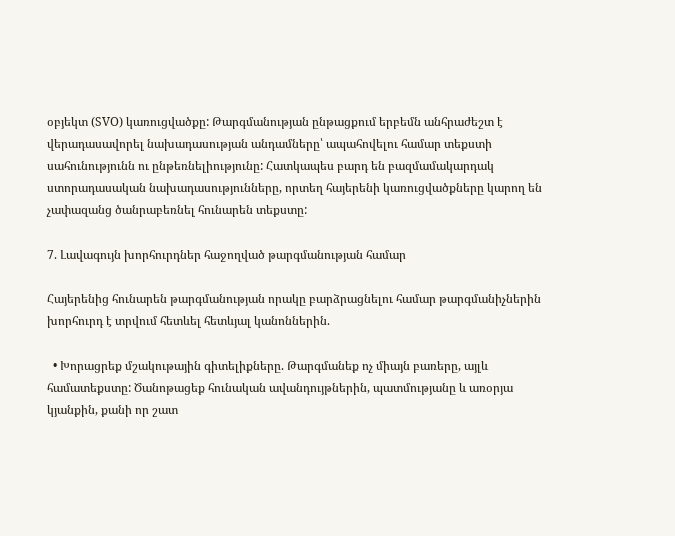օբյեկտ (SVO) կառուցվածքը: Թարգմանության ընթացքում երբեմն անհրաժեշտ է վերադասավորել նախադասության անդամները՝ ապահովելու համար տեքստի սահունությունն ու ընթեռնելիությունը: Հատկապես բարդ են բազմամակարդակ ստորադասական նախադասությունները, որտեղ հայերենի կառուցվածքները կարող են չափազանց ծանրաբեռնել հունարեն տեքստը:

7. Լավագույն խորհուրդներ հաջողված թարգմանության համար

Հայերենից հունարեն թարգմանության որակը բարձրացնելու համար թարգմանիչներին խորհուրդ է տրվում հետևել հետևյալ կանոններին.

  • Խորացրեք մշակութային գիտելիքները. Թարգմանեք ոչ միայն բառերը, այլև համատեքստը: Ծանոթացեք հունական ավանդույթներին, պատմությանը և առօրյա կյանքին, քանի որ շատ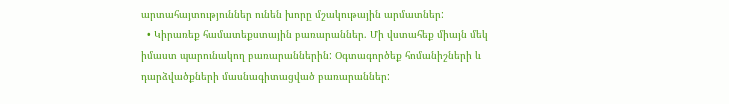արտահայտություններ ունեն խորը մշակութային արմատներ:
  • Կիրառեք համատեքստային բառարաններ. Մի վստահեք միայն մեկ իմաստ պարունակող բառարաններին: Օգտագործեք հոմանիշների և դարձվածքների մասնագիտացված բառարաններ: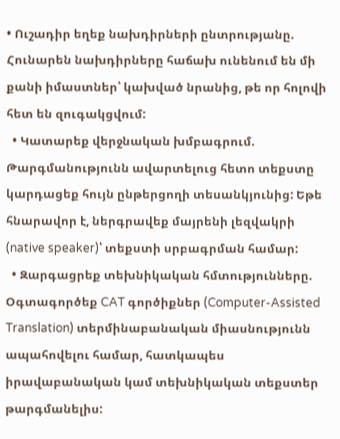• Ուշադիր եղեք նախդիրների ընտրությանը. Հունարեն նախդիրները հաճախ ունենում են մի քանի իմաստներ՝ կախված նրանից, թե որ հոլովի հետ են զուգակցվում:
  • Կատարեք վերջնական խմբագրում. Թարգմանությունն ավարտելուց հետո տեքստը կարդացեք հույն ընթերցողի տեսանկյունից: Եթե հնարավոր է, ներգրավեք մայրենի լեզվակրի (native speaker)՝ տեքստի սրբագրման համար:
  • Զարգացրեք տեխնիկական հմտությունները. Օգտագործեք CAT գործիքներ (Computer-Assisted Translation) տերմինաբանական միասնությունն ապահովելու համար, հատկապես իրավաբանական կամ տեխնիկական տեքստեր թարգմանելիս: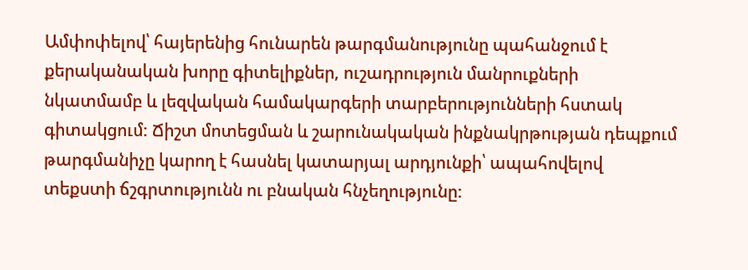Ամփոփելով՝ հայերենից հունարեն թարգմանությունը պահանջում է քերականական խորը գիտելիքներ, ուշադրություն մանրուքների նկատմամբ և լեզվական համակարգերի տարբերությունների հստակ գիտակցում: Ճիշտ մոտեցման և շարունակական ինքնակրթության դեպքում թարգմանիչը կարող է հասնել կատարյալ արդյունքի՝ ապահովելով տեքստի ճշգրտությունն ու բնական հնչեղությունը: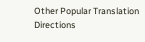Other Popular Translation Directions